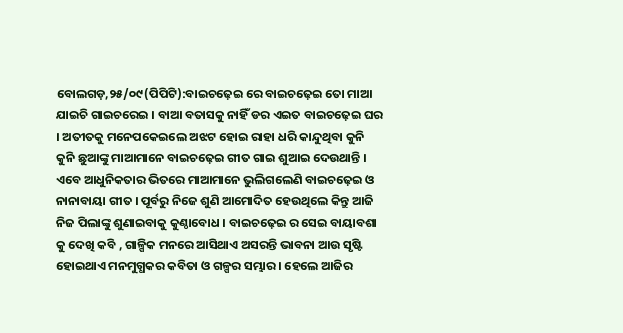ବୋଲଗଡ଼,୨୫/୦୯(ପିପିଟି):ବାଇଚଢ଼େଇ ରେ ବାଇଚଢ଼େଇ ତୋ ମାଆ ଯାଇଚି ଗାଇଚରେଇ । ବାଆ ବତାସକୁ ନାହିଁ ଡର ଏଇତ ବାଇଚଢ଼େଇ ଘର । ଅତୀତକୁ ମନେପକେଇଲେ ଅଝଟ ହୋଇ ରାହା ଧରି କାନ୍ଦୁଥିବା କୁନି କୁନି ଛୁଆଙ୍କୁ ମାଆମାନେ ବାଇଚଢ଼େଇ ଗୀତ ଗାଇ ଶୁଆଇ ଦେଉଥାନ୍ତି । ଏବେ ଆଧୁନିକତାର ଭିତରେ ମାଆମାନେ ଭୁଲିଗଲେଣି ବାଇଚଢ଼େଇ ଓ ନାନାବାୟା ଗୀତ । ପୂର୍ବରୁ ନିଜେ ଶୁଣି ଆମୋଦିତ ହେଉଥିଲେ କିନ୍ତୁ ଆଜି ନିଜ ପିଲାଙ୍କୁ ଶୁଣାଇବାକୁ କୁଣ୍ଠାବୋଧ । ବାଇଚଢ଼େଇ ର ସେଇ ବାୟାବଶା କୁ ଦେଖି କବି , ଗାଳ୍ପିକ ମନରେ ଆସିଥାଏ ଅସରନ୍ତି ଭାବନା ଆଉ ସୃଷ୍ଟି ହୋଇଥାଏ ମନମୁଗ୍ଧକର କବିତା ଓ ଗଳ୍ପର ସମ୍ଭାର । ହେଲେ ଆଜିର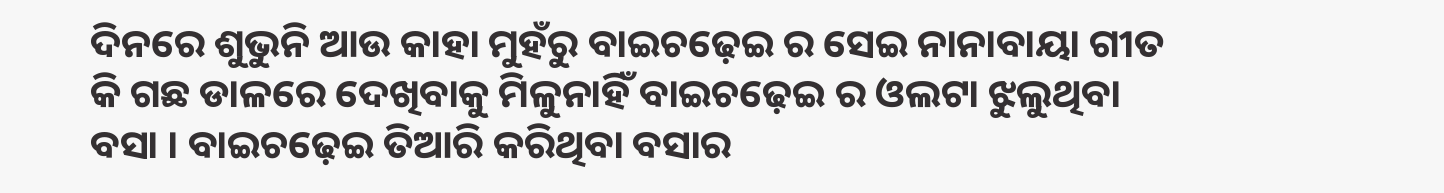ଦିନରେ ଶୁଭୁନି ଆଉ କାହା ମୁହଁରୁ ବାଇଚଢ଼େଇ ର ସେଇ ନାନାବାୟା ଗୀତ କି ଗଛ ଡାଳରେ ଦେଖିବାକୁ ମିଳୁନାହିଁ ବାଇଚଢ଼େଇ ର ଓଲଟା ଝୁଲୁଥିବା ବସା । ବାଇଚଢ଼େଇ ତିଆରି କରିଥିବା ବସାର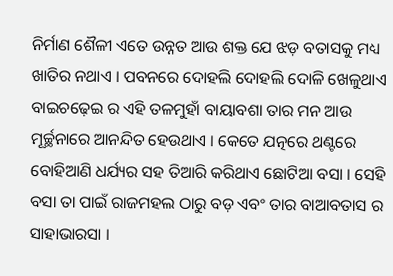ନିର୍ମାଣ ଶୈଳୀ ଏତେ ଉନ୍ନତ ଆଉ ଶକ୍ତ ଯେ ଝଡ଼ ବତାସକୁ ମଧ୍ୟ ଖାତିର ନଥାଏ । ପବନରେ ଦୋହଲି ଦୋହଲି ଦୋଳି ଖେଳୁଥାଏ ବାଇଚଢ଼େଇ ର ଏହି ତଳମୁହାଁ ବାୟାବଶା ତାର ମନ ଆଉ ମୂର୍ଚ୍ଛନାରେ ଆନନ୍ଦିତ ହେଉଥାଏ । କେତେ ଯତ୍ନରେ ଥଣ୍ଟରେ ବୋହିଆଣି ଧର୍ଯ୍ୟର ସହ ତିଆରି କରିଥାଏ ଛୋଟିଆ ବସା । ସେହି ବସା ତା ପାଇଁ ରାଜମହଲ ଠାରୁ ବଡ଼ ଏବଂ ତାର ବାଆବତାସ ର ସାହାଭାରସା ।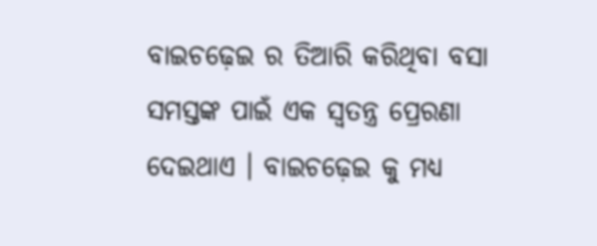ବାଇଚଢ଼େଇ ର ତିଆରି କରିଥିବା ବସା ସମସ୍ତଙ୍କ ପାଇଁ ଏକ ସ୍ୱତନ୍ତ୍ର ପ୍ରେରଣା ଦେଇଥାଏ । ବାଇଚଢ଼େଇ କୁ ମଧ୍ୟ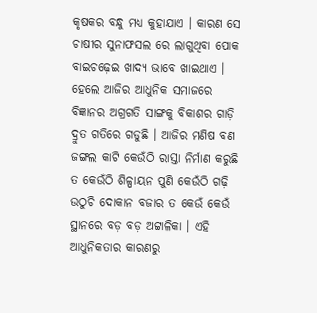କୃଷକର ବନ୍ଧୁ ମଧ୍ୟ କୁହାଯାଏ । କାରଣ ସେ ଚାଷୀର ସୁନାଫସଲ ରେ ଲାଗୁଥିବା ପୋକ ବାଇଚଢ଼େଇ ଖାଦ୍ୟ ଭାବେ ଖାଇଥାଏ । ହେଲେ ଆଜିର ଆଧୁନିକ ସମାଜରେ ବିଜ୍ଞାନର ଅଗ୍ରଗତି ସାଙ୍ଗକୁ ବିକାଶର ଗାଡ଼ି ଦ୍ରୁତ ଗତିରେ ଗଡୁଛି । ଆଜିର ମଣିଷ ବଣ ଜଙ୍ଗଲ କାଟି କେଉଁଠି ରାସ୍ତା ନିର୍ମାଣ କରୁଛି ତ କେଉଁଠି ଶିଳ୍ପାୟନ ପୁଣି କେଉଁଠି ଗଢ଼ି ଉଠୁଚି ଦୋକାନ ବଜାର ତ କେଉଁ କେଉଁ ସ୍ଥାନରେ ବଡ଼ ବଡ଼ ଅଟ୍ଟାଳିକା । ଏହି ଆଧୁନିକତାର କାରଣରୁ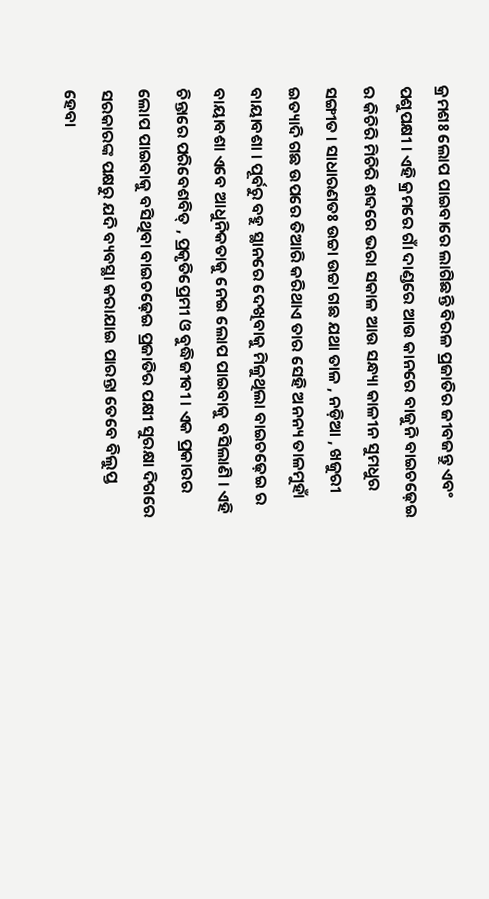କ୍ରମଶଃ ଲୋପ ପାଇବାରେ ଲାଗିଛନ୍ତି ବିରଳ ପ୍ରଜାତିର ଜୀବଜନ୍ତୁ ଏବଂ ପଶୁପକ୍ଷୀ । ଏହି କ୍ରମରେ ଗାଁ ଦାଣ୍ଡରେ ଆଉ କାନରେ ବାଜୁନି ବାଇଚଢ଼େଇ ର କିଚିରି ମିଚିରି ଶବ୍ଦରେ ଭରା ସକାଳ ଆଉ ସନ୍ଧ୍ୟା କାଳୀନ ସୁମଧୁର ସଙ୍ଗୀତ । ସାଧାରଣତଃ ଉଚ୍ଚା ଉଚ୍ଚା ଗଛ ଯଥା ତାଳ , ନଡ଼ିଆ , ଖଜୁରୀ ଇତ୍ୟାଦି ଗଛ ଉପରେ ତିଆରି କରିଥାଏ ତାର ସେହି ଅନନ୍ୟ ତାଳମୁହାଁ ବାୟାବଶା । ପୂର୍ବରୁ ବହୁ ସ୍ଥାନରେ ଦେଖିବାକୁ ମିଳୁଥିଲା ବାଇଚଢ଼େଇ ର ବାୟାବଶା ଏବେ ଆଧୁନିକତାକୁ ନେଇ ଲୋପ ପାଇବାକୁ ବସିଲାଣି । ଏହି ଚିନ୍ତାରେ ପରିବେଶବିତ୍ , ପ୍ରକୃତିପ୍ରେମୀ ଓ ବୁଦ୍ଧିଜୀବୀ । ଏକ ପ୍ରକାରର ଲୋପ ପାଇବାକୁ ବସିଥିବା ବାଇଚଢ଼େଇ ପ୍ରଜାତିର ପକ୍ଷୀ ସୁରକ୍ଷା ଦିଗରେ ସରକାରଙ୍କ ପକ୍ଷରୁ ଯଦି ବ୍ୟବସ୍ଥା କରାଯାଇ ପାରନ୍ତା ତେବେ ବିଲୁପ୍ତ ହେବା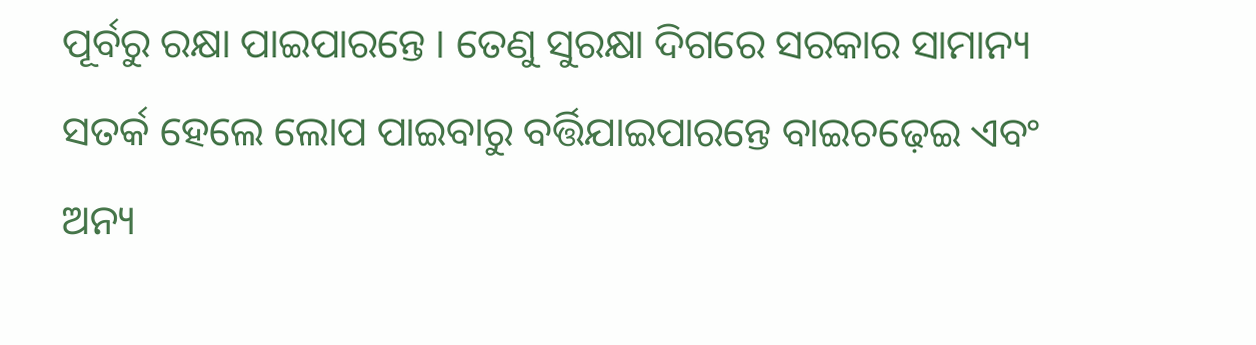ପୂର୍ବରୁ ରକ୍ଷା ପାଇପାରନ୍ତେ । ତେଣୁ ସୁରକ୍ଷା ଦିଗରେ ସରକାର ସାମାନ୍ୟ ସତର୍କ ହେଲେ ଲୋପ ପାଇବାରୁ ବର୍ତ୍ତିଯାଇପାରନ୍ତେ ବାଇଚଢ଼େଇ ଏବଂ ଅନ୍ୟ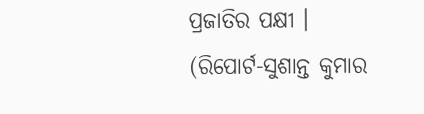ପ୍ରଜାତିର ପକ୍ଷୀ ।
(ରିପୋର୍ଟ-ସୁଶାନ୍ତ କୁମାର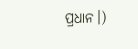ପ୍ରଧାନ।)